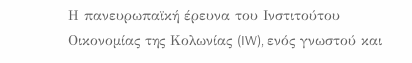Η πανευρωπαϊκή έρευνα του Ινστιτούτου Οικονομίας της Κολωνίας (IW), ενός γνωστού και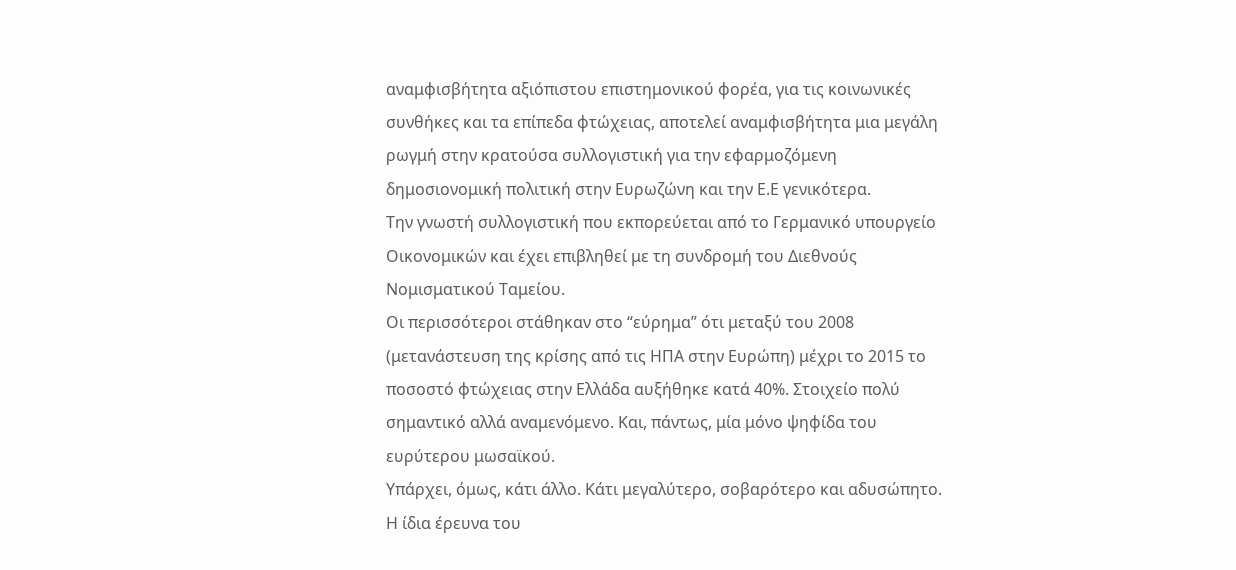αναμφισβήτητα αξιόπιστου επιστημονικού φορέα, για τις κοινωνικές συνθήκες και τα επίπεδα φτώχειας, αποτελεί αναμφισβήτητα μια μεγάλη ρωγμή στην κρατούσα συλλογιστική για την εφαρμοζόμενη δημοσιονομική πολιτική στην Ευρωζώνη και την Ε.Ε γενικότερα.
Την γνωστή συλλογιστική που εκπορεύεται από το Γερμανικό υπουργείο Οικονομικών και έχει επιβληθεί με τη συνδρομή του Διεθνούς Νομισματικού Ταμείου.
Οι περισσότεροι στάθηκαν στο “εύρημα” ότι μεταξύ του 2008 (μετανάστευση της κρίσης από τις ΗΠΑ στην Ευρώπη) μέχρι το 2015 το ποσοστό φτώχειας στην Ελλάδα αυξήθηκε κατά 40%. Στοιχείο πολύ σημαντικό αλλά αναμενόμενο. Και, πάντως, μία μόνο ψηφίδα του ευρύτερου μωσαϊκού.
Υπάρχει, όμως, κάτι άλλο. Κάτι μεγαλύτερο, σοβαρότερο και αδυσώπητο.
Η ίδια έρευνα του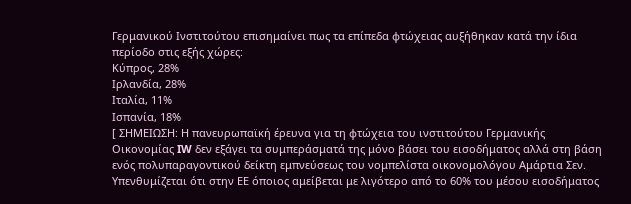Γερμανικού Ινστιτούτου επισημαίνει πως τα επίπεδα φτώχειας αυξήθηκαν κατά την ίδια περίοδο στις εξής χώρες:
Κύπρος, 28%
Ιρλανδία, 28%
Ιταλία, 11%
Ισπανία, 18%
[ ΣΗΜΕΙΩΣΗ: Η πανευρωπαϊκή έρευνα για τη φτώχεια του ινστιτούτου Γερμανικής Οικονομίας IW δεν εξάγει τα συμπεράσματά της μόνο βάσει του εισοδήματος αλλά στη βάση ενός πολυπαραγοντικού δείκτη εμπνεύσεως του νομπελίστα οικονομολόγου Αμάρτια Σεν. Υπενθυμίζεται ότι στην ΕΕ όποιος αμείβεται με λιγότερο από το 60% του μέσου εισοδήματος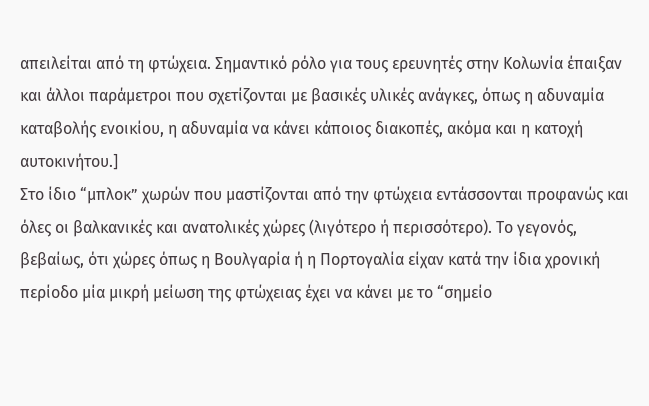απειλείται από τη φτώχεια. Σημαντικό ρόλο για τους ερευνητές στην Κολωνία έπαιξαν και άλλοι παράμετροι που σχετίζονται με βασικές υλικές ανάγκες, όπως η αδυναμία καταβολής ενοικίου, η αδυναμία να κάνει κάποιος διακοπές, ακόμα και η κατοχή αυτοκινήτου.]
Στο ίδιο “μπλοκ” χωρών που μαστίζονται από την φτώχεια εντάσσονται προφανώς και όλες οι βαλκανικές και ανατολικές χώρες (λιγότερο ή περισσότερο). Το γεγονός, βεβαίως, ότι χώρες όπως η Βουλγαρία ή η Πορτογαλία είχαν κατά την ίδια χρονική περίοδο μία μικρή μείωση της φτώχειας έχει να κάνει με το “σημείο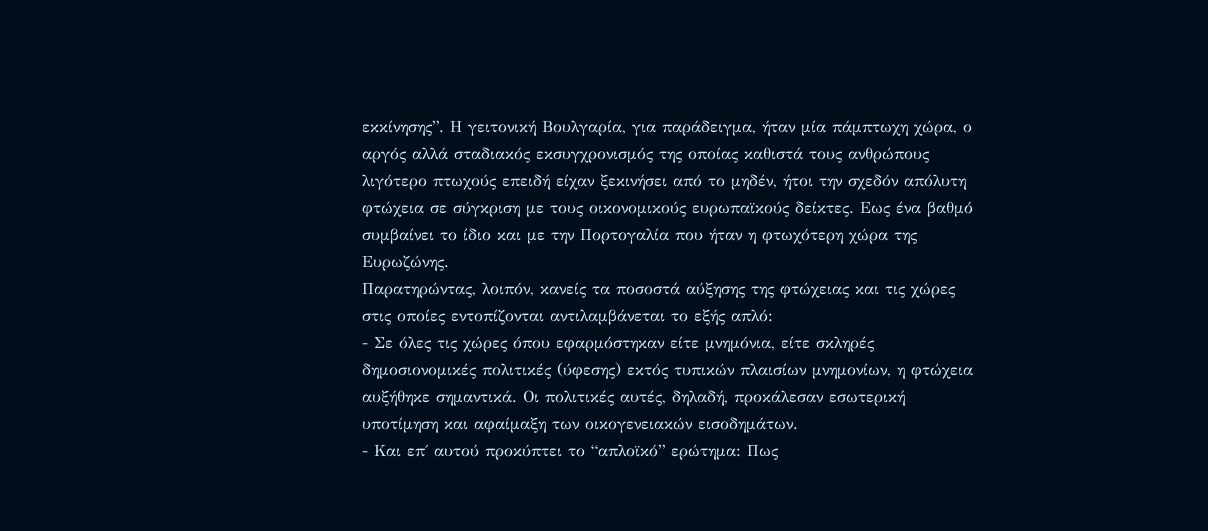εκκίνησης”. Η γειτονική Βουλγαρία, για παράδειγμα, ήταν μία πάμπτωχη χώρα, ο αργός αλλά σταδιακός εκσυγχρονισμός της οποίας καθιστά τους ανθρώπους λιγότερο πτωχούς επειδή είχαν ξεκινήσει από το μηδέν, ήτοι την σχεδόν απόλυτη φτώχεια σε σύγκριση με τους οικονομικούς ευρωπαϊκούς δείκτες. Εως ένα βαθμό συμβαίνει το ίδιο και με την Πορτογαλία που ήταν η φτωχότερη χώρα της Ευρωζώνης.
Παρατηρώντας, λοιπόν, κανείς τα ποσοστά αύξησης της φτώχειας και τις χώρες στις οποίες εντοπίζονται αντιλαμβάνεται το εξής απλό:
- Σε όλες τις χώρες όπου εφαρμόστηκαν είτε μνημόνια, είτε σκληρές δημοσιονομικές πολιτικές (ύφεσης) εκτός τυπικών πλαισίων μνημονίων, η φτώχεια αυξήθηκε σημαντικά. Οι πολιτικές αυτές, δηλαδή, προκάλεσαν εσωτερική υποτίμηση και αφαίμαξη των οικογενειακών εισοδημάτων.
- Και επ΄ αυτού προκύπτει το “απλοϊκό” ερώτημα: Πως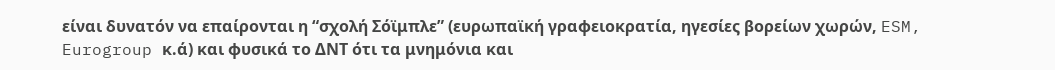είναι δυνατόν να επαίρονται η “σχολή Σόϊμπλε” (ευρωπαϊκή γραφειοκρατία, ηγεσίες βορείων χωρών, ESM, Eurogroup κ.ά) και φυσικά το ΔΝΤ ότι τα μνημόνια και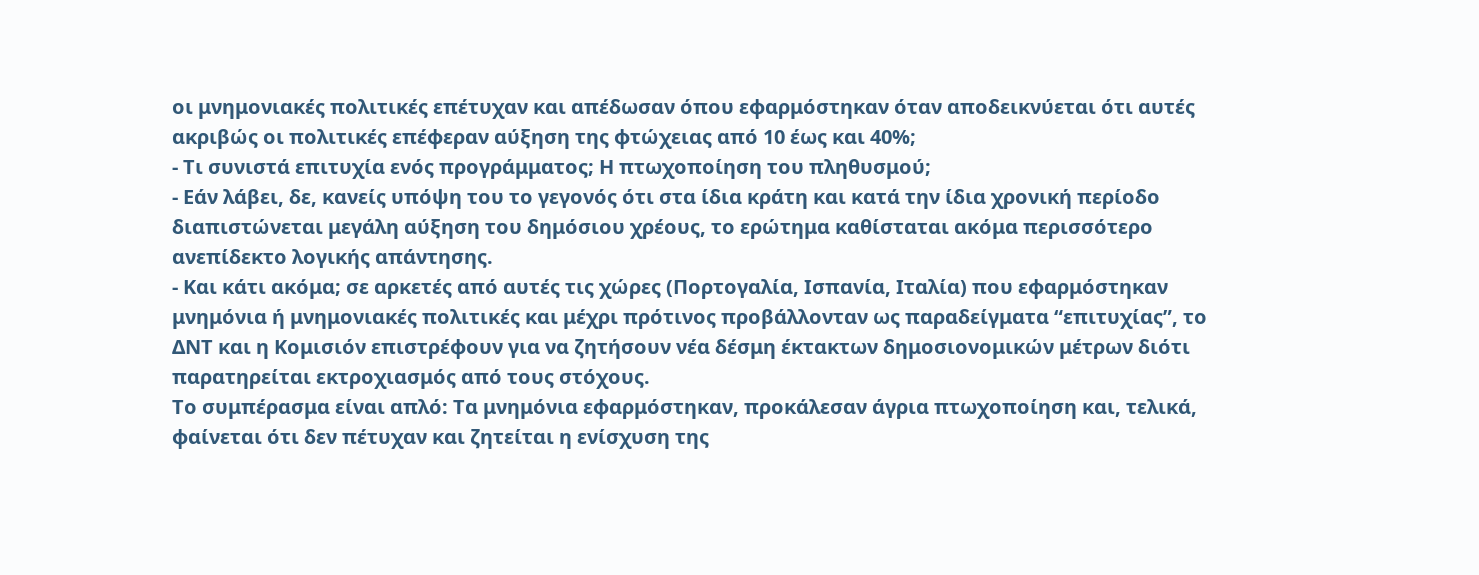οι μνημονιακές πολιτικές επέτυχαν και απέδωσαν όπου εφαρμόστηκαν όταν αποδεικνύεται ότι αυτές ακριβώς οι πολιτικές επέφεραν αύξηση της φτώχειας από 10 έως και 40%;
- Τι συνιστά επιτυχία ενός προγράμματος; Η πτωχοποίηση του πληθυσμού;
- Εάν λάβει, δε, κανείς υπόψη του το γεγονός ότι στα ίδια κράτη και κατά την ίδια χρονική περίοδο διαπιστώνεται μεγάλη αύξηση του δημόσιου χρέους, το ερώτημα καθίσταται ακόμα περισσότερο ανεπίδεκτο λογικής απάντησης.
- Και κάτι ακόμα; σε αρκετές από αυτές τις χώρες (Πορτογαλία, Ισπανία, Ιταλία) που εφαρμόστηκαν μνημόνια ή μνημονιακές πολιτικές και μέχρι πρότινος προβάλλονταν ως παραδείγματα “επιτυχίας”, το ΔΝΤ και η Κομισιόν επιστρέφουν για να ζητήσουν νέα δέσμη έκτακτων δημοσιονομικών μέτρων διότι παρατηρείται εκτροχιασμός από τους στόχους.
Το συμπέρασμα είναι απλό: Τα μνημόνια εφαρμόστηκαν, προκάλεσαν άγρια πτωχοποίηση και, τελικά, φαίνεται ότι δεν πέτυχαν και ζητείται η ενίσχυση της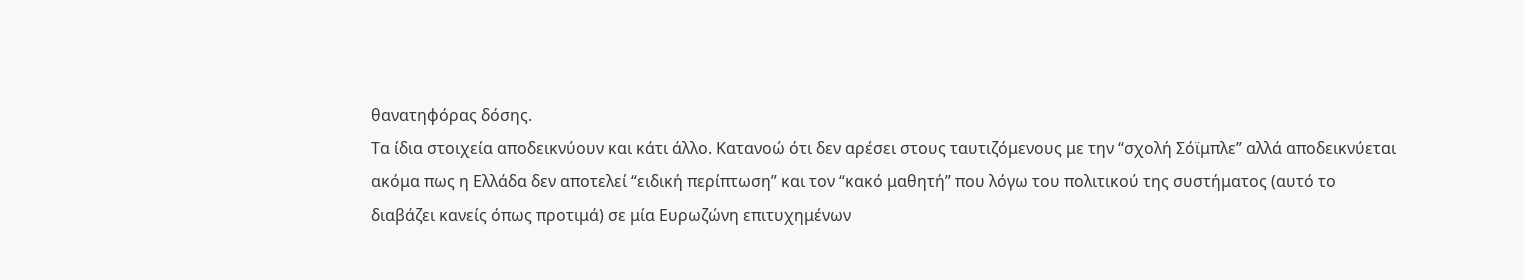θανατηφόρας δόσης.
Τα ίδια στοιχεία αποδεικνύουν και κάτι άλλο. Κατανοώ ότι δεν αρέσει στους ταυτιζόμενους με την “σχολή Σόϊμπλε” αλλά αποδεικνύεται ακόμα πως η Ελλάδα δεν αποτελεί “ειδική περίπτωση” και τον “κακό μαθητή” που λόγω του πολιτικού της συστήματος (αυτό το διαβάζει κανείς όπως προτιμά) σε μία Ευρωζώνη επιτυχημένων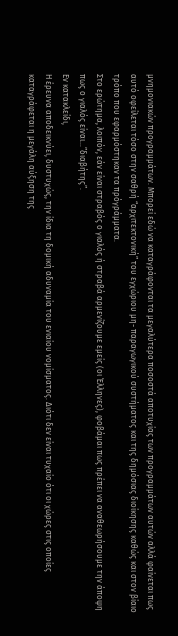μνημονιακών προγραμμάτων. Μπορεί εδώ να καταγράφονται τα μεγαλύτερα ποσοστά αποτυχίας των προγραμμάτων αυτών αλλά φαίνεται πως αυτό οφείλεται τόσο στην σαθρή “αρχιτεκτονική” του εγχώριου μη- παραγωγικού συστήματος και της δημόσιας διοίκησης καθώς και στον βίαιο τρόπο που εφαρμόστηκαν τα πρόγράμματα.
Στο ερώτημα, λοιπόν, εάν είναι στραβός ο γιαλός ή στραβά αρμενίζουμε εμείς (οι Έλληνες), φοβάμαι πως πρέπει να αναθεωρήσουμε την άποψη πως ο γιαλός είναι…”διαβήτης”.
Εν κατακλείδι,
Η έρευνα αποδεικνύει, δυστυχώς, την ίδια τη δομική αδυναμία του ενιαίου νομίσματος. Διότι δεν είναι τυχαίο ότι οι χώρες στις οποίες καταγράφεται η μεγάλη αύξηση της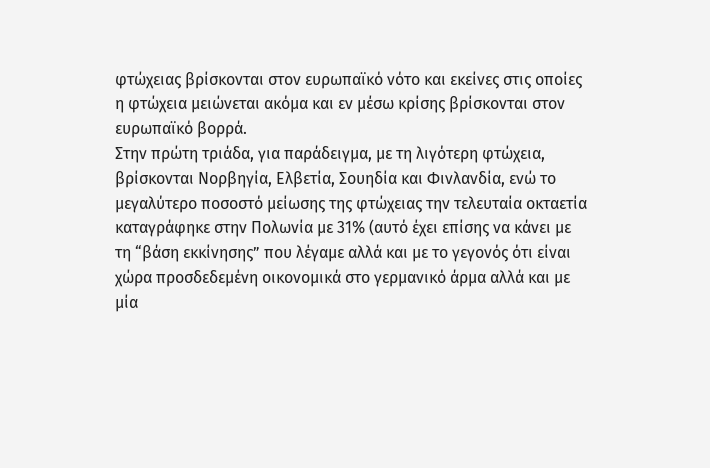φτώχειας βρίσκονται στον ευρωπαϊκό νότο και εκείνες στις οποίες η φτώχεια μειώνεται ακόμα και εν μέσω κρίσης βρίσκονται στον ευρωπαϊκό βορρά.
Στην πρώτη τριάδα, για παράδειγμα, με τη λιγότερη φτώχεια, βρίσκονται Νορβηγία, Ελβετία, Σουηδία και Φινλανδία, ενώ το μεγαλύτερο ποσοστό μείωσης της φτώχειας την τελευταία οκταετία καταγράφηκε στην Πολωνία με 31% (αυτό έχει επίσης να κάνει με τη “βάση εκκίνησης” που λέγαμε αλλά και με το γεγονός ότι είναι χώρα προσδεδεμένη οικονομικά στο γερμανικό άρμα αλλά και με μία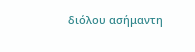διόλου ασήμαντη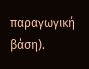παραγωγική βάση).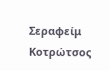Σεραφείμ Κοτρώτσος